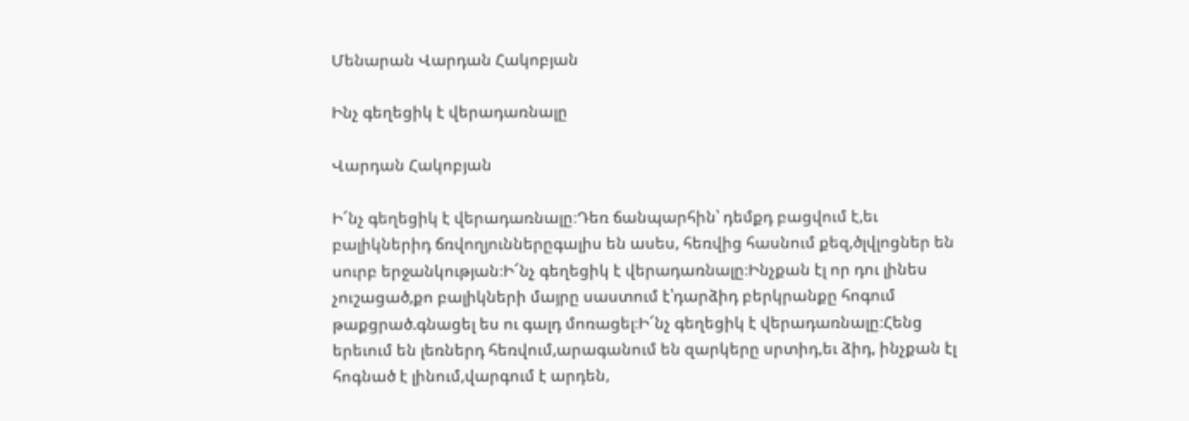Մենարան Վարդան Հակոբյան

Ինչ գեղեցիկ է վերադառնալը

Վարդան Հակոբյան

Ի՜նչ գեղեցիկ է վերադառնալը։Դեռ ճանպարհին՝ դեմքդ բացվում է,եւ բալիկներիդ ճռվողյուններըգալիս են ասես, հեռվից հասնում քեզ,ծլվլոցներ են սուրբ երջանկության։Ի՜նչ գեղեցիկ է վերադառնալը։Ինչքան էլ որ դու լինես չուշացած,քո բալիկների մայրը սաստում է՝դարձիդ բերկրանքը հոգում թաքցրած.գնացել ես ու գալդ մոռացել։Ի՜նչ գեղեցիկ է վերադառնալը։Հենց երեւում են լեռներդ հեռվում,արագանում են զարկերը սրտիդ,եւ ձիդ, ինչքան էլ հոգնած է լինում,վարգում է արդեն,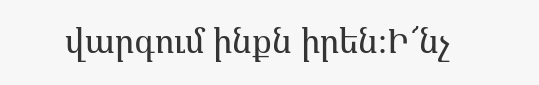վարգում ինքն իրեն։Ի՜նչ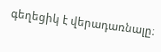գեղեցիկ է վերադառնալը։